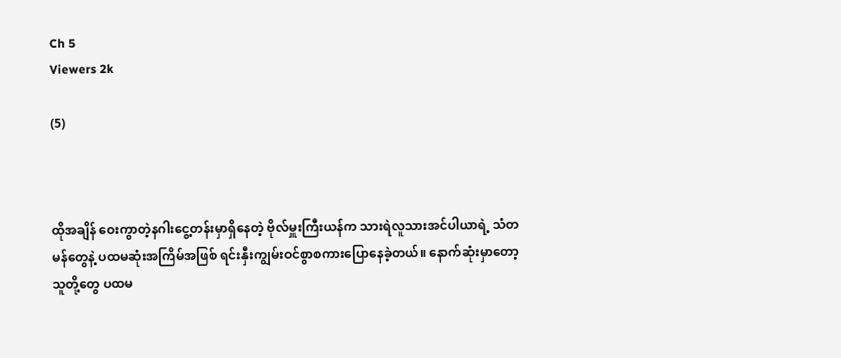Ch 5
Viewers 2k

(5)



ထိုအချိန် ဝေးကွာတဲ့နဂါးငွေ့တန်းမှာရှိနေတဲ့ ဗိုလ်မှူးကြီးယန်က သားရဲလူသားအင်ပါယာရဲ့ သံတမန်တွေနဲ့ ပထမဆုံးအကြိမ်အဖြစ် ရင်းနှီးကျွမ်းဝင်စွာစကားပြောနေခဲ့တယ်။ နောက်ဆုံးမှာတော့ သူတို့တွေ ပထမ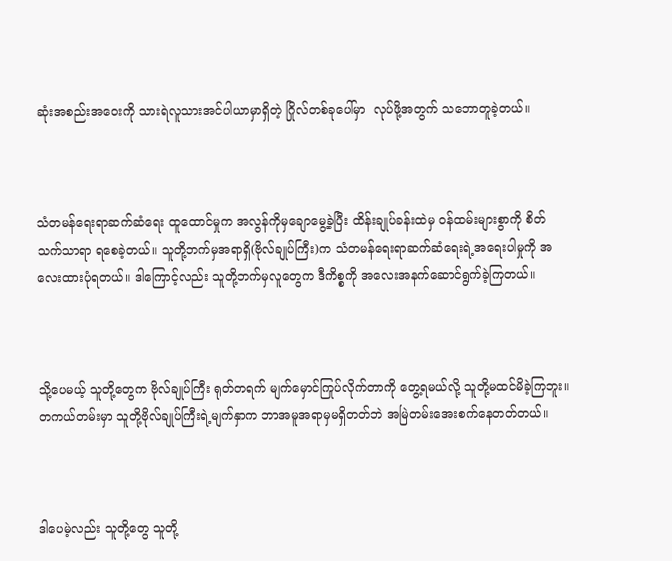ဆုံးအစည်းအဝေးကို သားရဲလူသားအင်ပါယာမှာရှိတဲ့ ဂြိုလ်တစ်ခုပေါ်မှာ  လုပ်ဖို့အတွက် သဘောတူခဲ့တယ်။



သံတမန်ရေးရာဆက်ဆံရေး ထူထောင်မှုက အလွန်ကိုမှချောမွေ့ခဲ့ပြီး ထိန်းချုပ်ခန်းထဲမှ ဝန်ထမ်းများစွာကို စိတ်သက်သာရာ ရစေခဲ့တယ်။ သူတို့ဘက်မှအရာရှိ(ဗိုလ်ချုပ်ကြီး)က သံတမန်ရေးရာဆက်ဆံရေးရဲ့အရေးပါမှုကို အလေးထားပုံရတယ်။ ဒါကြောင့်လည်း သူတို့ဘက်မှလူတွေက ဒီကိစ္စကို အလေးအနက်ဆောင်ရွက်ခဲ့ကြတယ်။



သို့ပေမယ့် သူတို့တွေက ဗိုလ်ချုပ်ကြီး ရုတ်တရက် မျက်မှောင်ကြုပ်လိုက်တာကို တွေ့ရမယ်လို့ သူတို့မထင်မိခဲ့ကြဘူး။ တကယ်တမ်းမှာ သူတို့ဗိုလ်ချုပ်ကြီးရဲ့မျက်နှာက ဘာအမူအရာမှမရှိတတ်ဘဲ အမြဲတမ်းအေးစက်နေတတ်တယ်။



ဒါပေမဲ့လည်း သူတို့တွေ သူတို့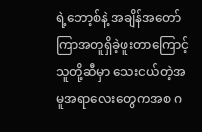ရဲ့ဘော့စ်နဲ့ အချိန်အတော်ကြာအတူရှိခဲ့ဖူးတာကြောင့် သူတို့ဆီမှာ သေးငယ်တဲ့အမူအရာလေးတွေကအစ ဂ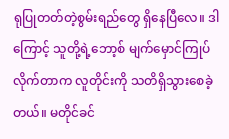ရုပြုတတ်တဲ့စွမ်းရည်တွေ ရှိနေပြီလေ။ ဒါကြောင့် သူတို့ရဲ့ဘော့စ် မျက်မှောင်ကြုပ်လိုက်တာက လူတိုင်းကို သတိရှိသွားစေခဲ့တယ်။ မတိုင်ခင်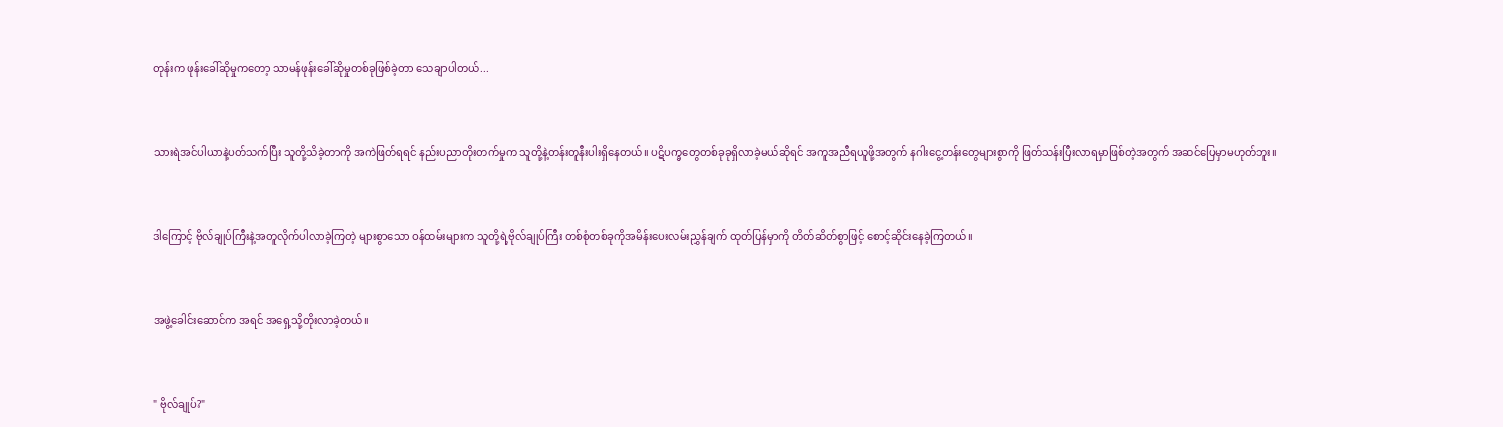တုန်းက ဖုန်းခေါ်ဆိုမှုကတော့ သာမန်ဖုန်းခေါ်ဆိုမှုတစ်ခုဖြစ်ခဲ့တာ သေချာပါတယ်...



သားရဲအင်ပါယာနဲ့ပတ်သက်ပြီး သူတို့သိခဲ့တာကို အကဲဖြတ်ရရင် နည်းပညာတိုးတက်မှုက သူတို့နဲ့တန်းတူနီးပါးရှိနေတယ်။ ပဋိပက္ခတွေတစ်ခုခုရှိလာခဲ့မယ်ဆိုရင် အကူအညီရယူဖို့အတွက် နဂါးငွေ့တန်းတွေများစွာကို ဖြတ်သန်းပြီးလာရမှာဖြစ်တဲ့အတွက် အဆင်ပြေမှာမဟုတ်ဘူး။



ဒါကြောင့် ဗိုလ်ချုပ်ကြီးနဲ့အတူလိုက်ပါလာခဲ့ကြတဲ့ များစွာသော ဝန်ထမ်းများက သူတို့ရဲ့ဗိုလ်ချုပ်ကြီး တစ်စုံတစ်ခုကိုအမိန်းပေးလမ်းညွှန်ချက် ထုတ်ပြန်မှာကို တိတ်ဆိတ်စွာဖြင့် စောင့်ဆိုင်းနေခဲ့ကြတယ်။



အဖွဲ့ခေါင်းဆောင်က အရင် အရှေ့သို့တိုးလာခဲ့တယ်။



" ဗိုလ်ချုပ်?"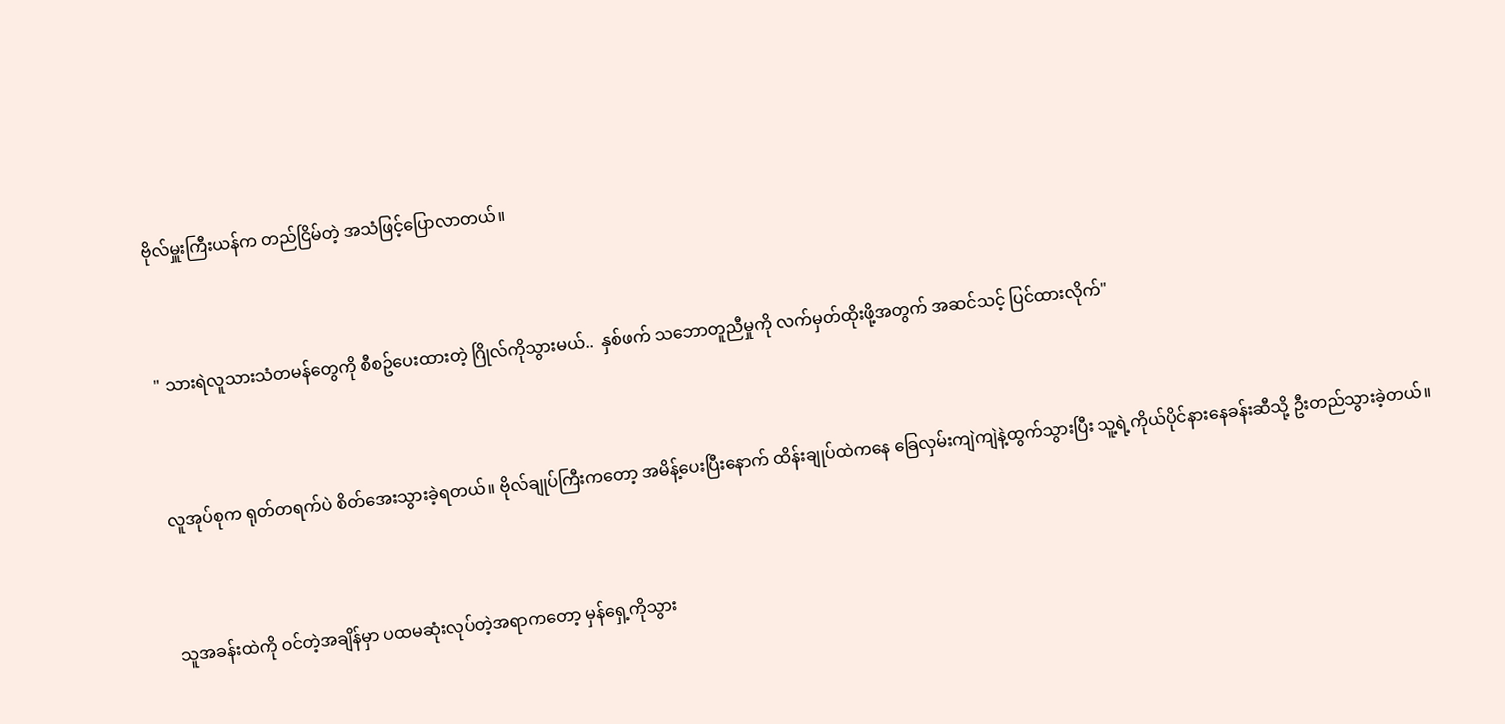ဗိုလ်မှူးကြီးယန်က တည်ငြိမ်တဲ့ အသံဖြင့်ပြောလာတယ်။



" သားရဲလူသားသံတမန်တွေကို စီစဥ်ပေးထားတဲ့ ဂြိုလ်ကိုသွားမယ်..  နှစ်ဖက် သဘောတူညီမှုကို လက်မှတ်ထိုးဖို့အတွက် အဆင်သင့် ပြင်ထားလိုက်"



လူအုပ်စုက ရုတ်တရက်ပဲ စိတ်အေးသွားခဲ့ရတယ်။ ဗိုလ်ချုပ်ကြီးကတော့ အမိန့်ပေးပြီးနောက် ထိန်းချုပ်ထဲကနေ ခြေလှမ်းကျဲကျဲနဲ့ထွက်သွားပြီး သူ့ရဲ့ကိုယ်ပိုင်နားနေခန်းဆီသို့ ဦးတည်သွားခဲ့တယ်။



သူအခန်းထဲကို ဝင်တဲ့အချိန်မှာ ပထမဆုံးလုပ်တဲ့အရာကတော့ မှန်ရှေ့ကိုသွား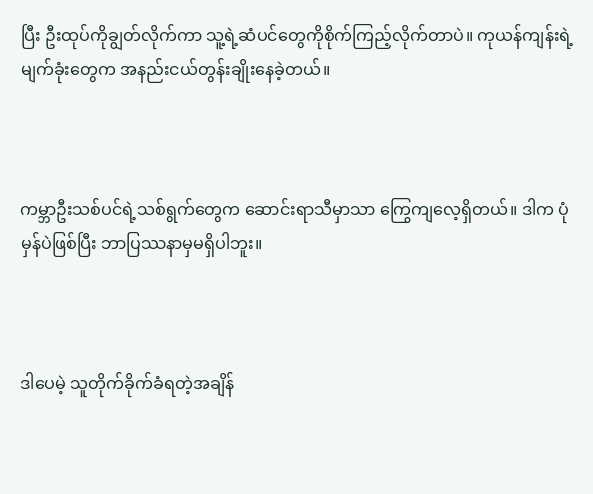ပြီး ဦးထုပ်ကိုချွတ်လိုက်ကာ သူ့ရဲ့ဆံပင်တွေကိုစိုက်ကြည့်လိုက်တာပဲ။ ကုယန်ကျန်းရဲ့မျက်ခုံးတွေက အနည်းငယ်တွန်းချိုးနေခဲ့တယ်။



ကမ္ဘာဦးသစ်ပင်ရဲ့သစ်ရွက်တွေက ဆောင်းရာသီမှာသာ ကြွေကျလေ့ရှိတယ်။ ဒါက ပုံမှန်ပဲဖြစ်ပြီး ဘာပြဿနာမှမရှိပါဘူး။



ဒါပေမဲ့ သူတိုက်ခိုက်ခံရတဲ့အချိန်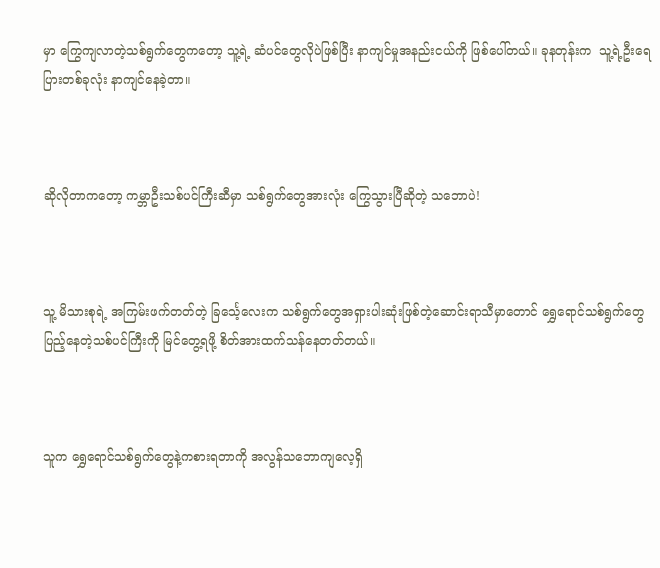မှာ ကြွေကျလာတဲ့သစ်ရွက်တွေကတော့ သူ့ရဲ့ ဆံပင်တွေလိုပဲဖြစ်ပြီး နာကျင်မှုအနည်းငယ်ကို ဖြစ်ပေါ်တယ်။ ခုနတုန်းက  သူ့ရဲ့ဦးရေပြားတစ်ခုလုံး နာကျင်နေခဲ့တာ။



ဆိုလိုတာကတော့ ကမ္ဘာဦးသစ်ပင်ကြီးဆီမှာ သစ်ရွက်တွေအားလုံး ကြွေသွားပြီဆိုတဲ့ သဘောပဲ!



သူ့ မိသားစုရဲ့ အကြမ်းဖက်တတ်တဲ့ ခြင်္သေ့လေးက သစ်ရွက်တွေအရှားပါးဆုံးဖြစ်တဲ့ဆောင်းရာသီမှာတောင် ရွှေရောင်သစ်ရွက်တွေပြည့်နေတဲ့သစ်ပင်ကြီးကို မြင်တွေ့ရဖို့ စိတ်အားထက်သန်နေတတ်တယ်။



သူက ရွှေရောင်သစ်ရွက်တွေနဲ့ကစားရတာကို အလွန်သဘောကျလေ့ရှိ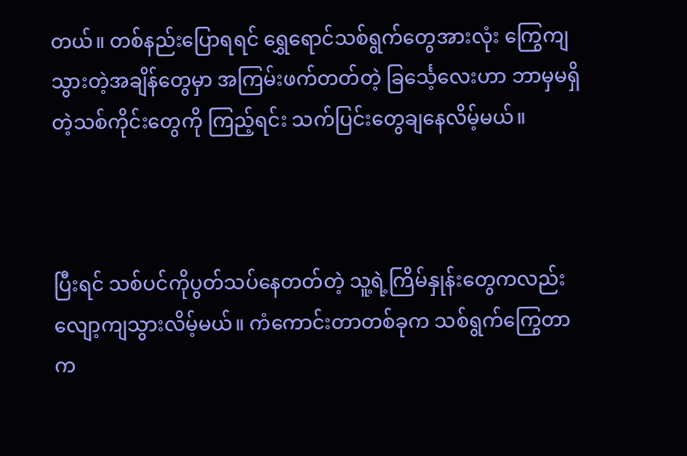တယ်။ တစ်နည်းပြောရရင် ရွှေရောင်သစ်ရွက်တွေအားလုံး ကြွေကျသွားတဲ့အချိန်တွေမှာ အကြမ်းဖက်တတ်တဲ့ ခြင်္သေ့လေးဟာ ဘာမှမရှိတဲ့သစ်ကိုင်းတွေကို ကြည့်ရင်း သက်ပြင်းတွေချနေလိမ့်မယ်။



ပြီးရင် သစ်ပင်ကိုပွတ်သပ်နေတတ်တဲ့ သူ့ရဲ့ကြိမ်နှုန်းတွေကလည်း လျော့ကျသွားလိမ့်မယ်။ ကံကောင်းတာတစ်ခုက သစ်ရွက်ကြွေတာက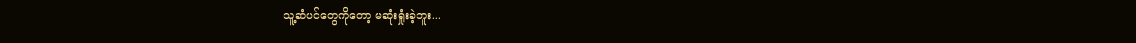သူ့ဆံပင်တွေကိုတော့ မဆုံးရှုံးခဲ့ဘူး...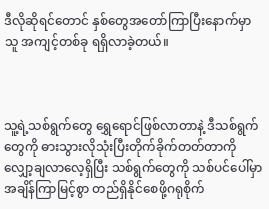ဒီလိုဆိုရင်တောင် နှစ်တွေအတော်ကြာပြီးနောက်မှာ သူ အကျင့်တစ်ခု ရရှိလာခဲ့တယ်။



သူ့ရဲ့သစ်ရွက်တွေ ရွှေရောင်ဖြစ်လာတာနဲ့ ဒီသစ်ရွက်တွေကို ဓားသွားလိုသုံးပြီးတိုက်ခိုက်တတ်တာကို လျှော့ချလာလေ့ရှိပြီး သစ်ရွက်တွေကို သစ်ပင်ပေါ်မှာ အချိန်ကြာမြင့်စွာ တည်ရှိနိုင်စေဖို့ဂရုစိုက်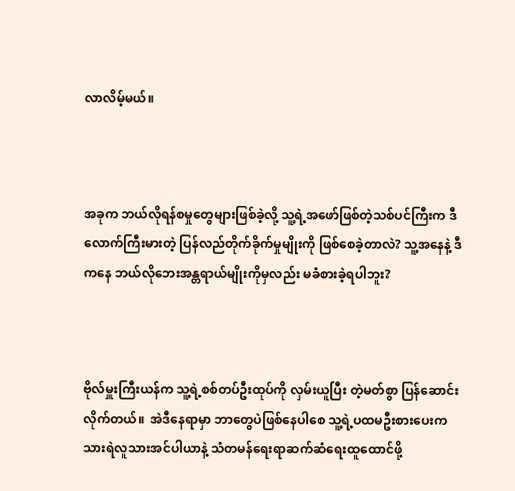လာလိမ့်မယ်။



အခုက ဘယ်လိုရန်စမှုတွေများဖြစ်ခဲ့လို့ သူ့ရဲ့အဖော်ဖြစ်တဲ့သစ်ပင်ကြီးက ဒီလောက်ကြီးမားတဲ့ ပြန်လည်တိုက်ခိုက်မှုမျိုးကို ဖြစ်စေခဲ့တာလဲ? သူ့အနေနဲ့ ဒီကနေ ဘယ်လိုဘေးအန္တရာယ်မျိုးကိုမှလည်း မခံစားခဲ့ရပါဘူး?



ဗိုလ်မှူးကြီးယန်က သူ့ရဲ့စစ်တပ်ဦးထုပ်ကို လှမ်းယူပြီး တဲ့မတ်စွာ ပြန်ဆောင်းလိုက်တယ်။  အဲဒီနေရာမှာ ဘာတွေပဲဖြစ်နေပါစေ သူ့ရဲ့ပထမဦးစားပေးက သားရဲလူသားအင်ပါယာနဲ့ သံတမန်ရေးရာဆက်ဆံရေးထူထောင်ဖို့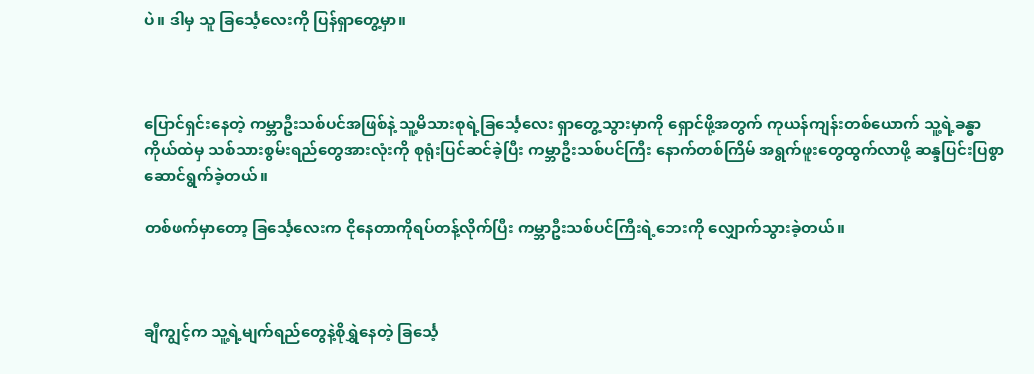ပဲ။ ဒါမှ သူ ခြင်္သေ့လေးကို ပြန်ရှာတွေ့မှာ။



ပြောင်ရှင်းနေတဲ့ ကမ္ဘာဦးသစ်ပင်အဖြစ်နဲ့ သူ့မိသားစုရဲ့ခြင်္သေ့လေး ရှာတွေ့သွားမှာကို ရှောင်ဖို့အတွက် ကုယန်ကျန်းတစ်ယောက် သူ့ရဲ့ခန္ဓာကိုယ်ထဲမှ သစ်သားစွမ်းရည်တွေအားလုံးကို စုရုံးပြင်ဆင်ခဲ့ပြီး ကမ္ဘာဦးသစ်ပင်ကြီး နောက်တစ်ကြိမ် အရွက်ဖူးတွေထွက်လာဖို့ ဆန္ဒပြင်းပြစွာ ဆောင်ရွက်ခဲ့တယ်။

တစ်ဖက်မှာတော့ ခြင်္သေ့လေးက ငိုနေတာကိုရပ်တန့်လိုက်ပြီး ကမ္ဘာဦးသစ်ပင်ကြီးရဲ့ဘေးကို လျှောက်သွားခဲ့တယ်။



ချီကျွင့်က သူ့ရဲ့မျက်ရည်တွေနဲ့စိုရွှဲနေတဲ့ ခြင်္သေ့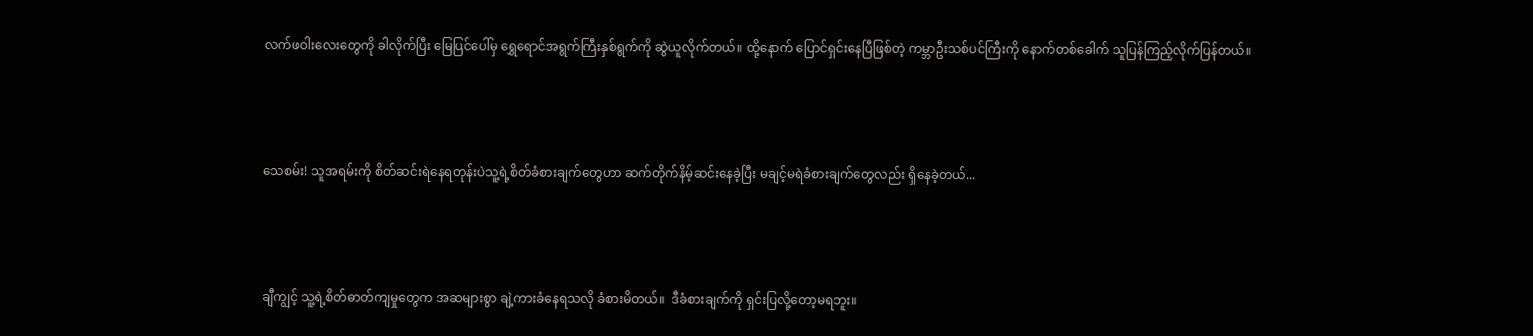လက်ဖဝါးလေးတွေကို ခါလိုက်ပြီး မြေပြင်ပေါ်မှ ရွှေရောင်အရွက်ကြီးနှစ်ရွက်ကို ဆွဲယူလိုက်တယ်။ ထို့နောက် ပြောင်ရှင်းနေပြီဖြစ်တဲ့ ကမ္ဘာဦးသစ်ပင်ကြီးကို နောက်တစ်ခေါက် သူပြန်ကြည့်လိုက်ပြန်တယ်။



သေစမ်း! သူအရမ်းကို စိတ်ဆင်းရဲနေရတုန်းပဲသူ့ရဲ့စိတ်ခံစားချက်တွေဟာ ဆက်တိုက်နိမ့်ဆင်းနေခဲ့ပြီး မချင့်မရဲခံစားချက်တွေလည်း ရှိနေခဲ့တယ်...



ချီကျွင့် သူ့ရဲ့စိတ်ဓာတ်ကျမှုတွေက အဆများစွာ ချဲ့ကားခံနေရသလို ခံစားမိတယ်။  ဒီခံစားချက်ကို ရှင်းပြလို့တော့မရဘူး။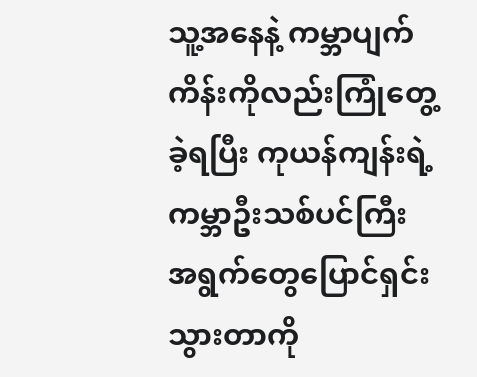သူ့အနေနဲ့ ကမ္ဘာပျက်ကိန်းကိုလည်းကြုံတွေ့ခဲ့ရပြီး ကုယန်ကျန်းရဲ့ကမ္ဘာဦးသစ်ပင်ကြီး အရွက်တွေပြောင်ရှင်းသွားတာကို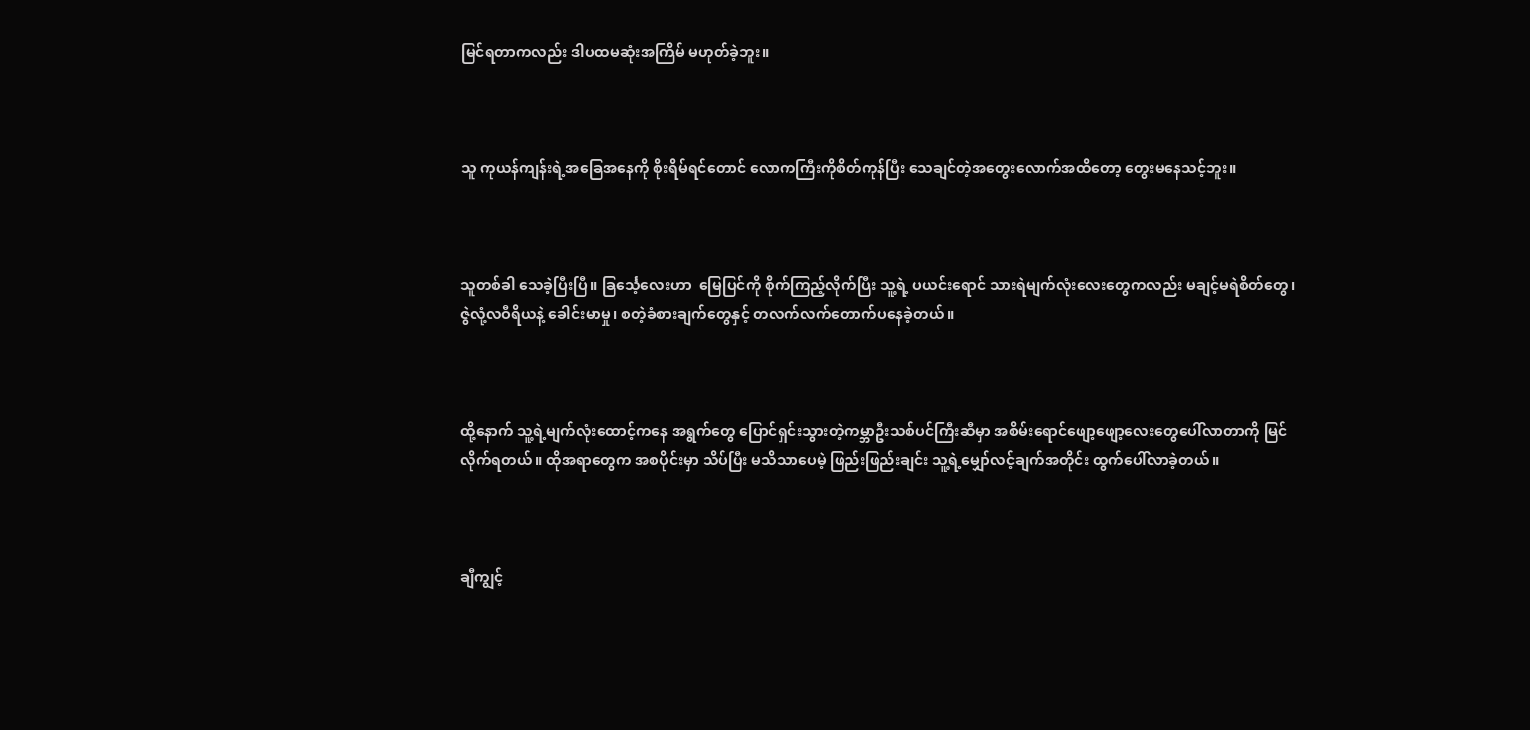မြင်ရတာကလည်း ဒါပထမဆုံးအကြိမ် မဟုတ်ခဲ့ဘူး။



သူ ကုယန်ကျန်းရဲ့အခြေအနေကို စိုးရိမ်ရင်တောင် လောကကြီးကိုစိတ်ကုန်ပြီး သေချင်တဲ့အတွေးလောက်အထိတော့ တွေးမနေသင့်ဘူး။



သူတစ်ခါ သေခဲ့ပြီးပြီ။ ခြင်္သေ့လေးဟာ  မြေပြင်ကို စိုက်ကြည့်လိုက်ပြီး သူ့ရဲ့ ပယင်းရောင် သားရဲမျက်လုံးလေးတွေကလည်း မချင့်မရဲစိတ်တွေ၊ ဇွဲလုံ့လဝီရိယနဲ့ ခေါင်းမာမှု၊ စတဲ့ခံစားချက်တွေနှင့် တလက်လက်တောက်ပနေခဲ့တယ်။



ထို့နောက် သူ့ရဲ့မျက်လုံးထောင့်ကနေ အရွက်တွေ ပြောင်ရှင်းသွားတဲ့ကမ္ဘာဦးသစ်ပင်ကြီးဆီမှာ အစိမ်းရောင်ဖျော့ဖျော့လေးတွေပေါ်လာတာကို မြင်လိုက်ရတယ်။ ထိုအရာတွေက အစပိုင်းမှာ သိပ်ပြီး မသိသာပေမဲ့ ဖြည်းဖြည်းချင်း သူ့ရဲ့မျှော်လင့်ချက်အတိုင်း ထွက်ပေါ်လာခဲ့တယ်။



ချီကျွင့်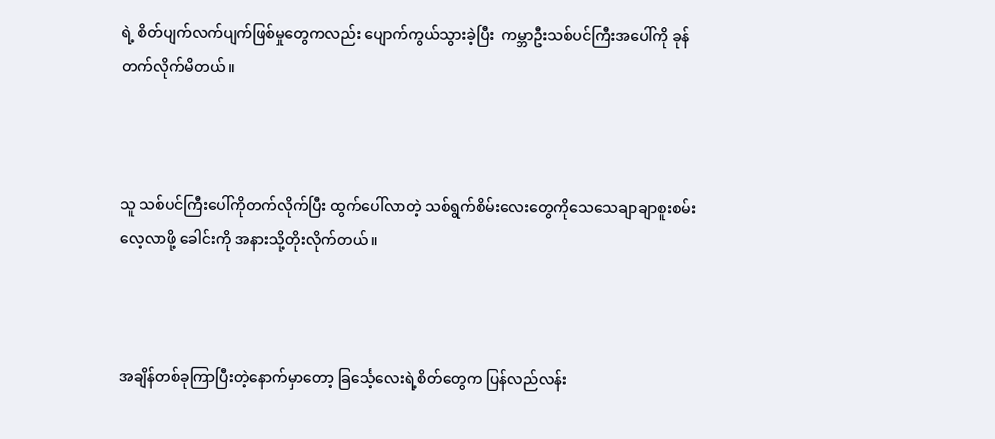ရဲ့ စိတ်ပျက်လက်ပျက်ဖြစ်မှုတွေကလည်း ပျောက်ကွယ်သွားခဲ့ပြီး  ကမ္ဘာဦးသစ်ပင်ကြီးအပေါ်ကို ခုန်တက်လိုက်မိတယ်။



သူ သစ်ပင်ကြီးပေါ်ကိုတက်လိုက်ပြီး ထွက်ပေါ်လာတဲ့ သစ်ရွက်စိမ်းလေးတွေကိုသေသေချာချာစူးစမ်းလေ့လာဖို့ ခေါင်းကို အနားသို့တိုးလိုက်တယ်။



အချိန်တစ်ခုကြာပြီးတဲ့နောက်မှာတော့ ခြင်္သေ့လေးရဲ့စိတ်တွေက ပြန်လည်လန်း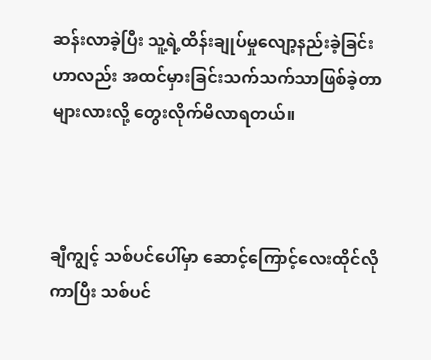ဆန်းလာခဲ့ပြီး သူ့ရဲ့ထိန်းချုပ်မှုလျော့နည်းခဲ့ခြင်းဟာလည်း အထင်မှားခြင်းသက်သက်သာဖြစ်ခဲ့တာများလားလို့ တွေးလိုက်မိလာရတယ်။



ချီကျွင့် သစ်ပင်ပေါ်မှာ ဆောင့်ကြောင့်လေးထိုင်လိုကာပြီး သစ်ပင်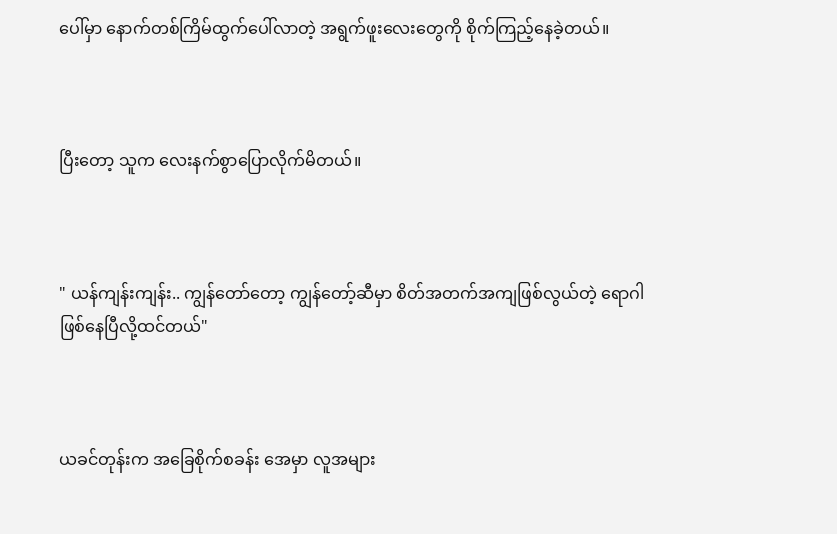ပေါ်မှာ နောက်တစ်ကြိမ်ထွက်ပေါ်လာတဲ့ အရွက်ဖူးလေးတွေကို စိုက်ကြည့်နေခဲ့တယ်။



ပြီးတော့ သူက လေးနက်စွာပြောလိုက်မိတယ်။



" ယန်ကျန်းကျန်း.. ကျွန်တော်တော့ ကျွန်တော့်ဆီမှာ စိတ်အတက်အကျဖြစ်လွယ်တဲ့ ရောဂါဖြစ်နေပြီလို့ထင်တယ်"



ယခင်တုန်းက အခြေစိုက်စခန်း အေမှာ လူအများ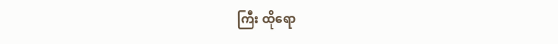ကြီး ထိုရော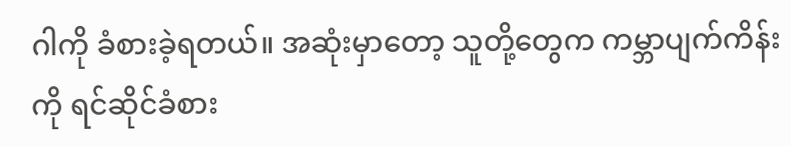ဂါကို ခံစားခဲ့ရတယ်။ အဆုံးမှာတော့ သူတို့တွေက ကမ္ဘာပျက်ကိန်းကို ရင်ဆိုင်ခံစား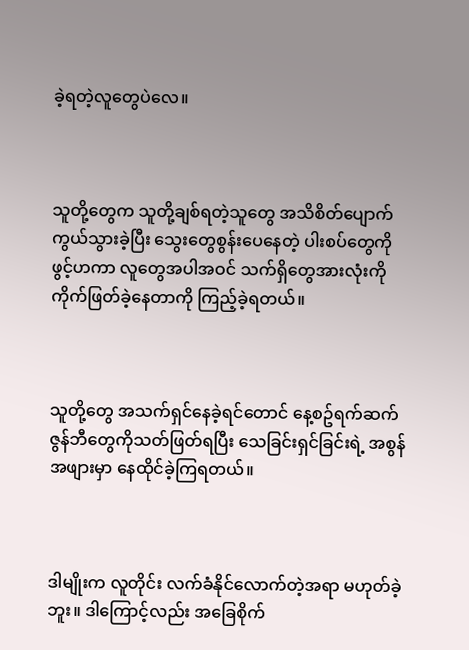ခဲ့ရတဲ့လူတွေပဲလေ။



သူတို့တွေက သူတို့ချစ်ရတဲ့သူတွေ အသိစိတ်ပျောက်ကွယ်သွားခဲ့ပြီး သွေးတွေစွန်းပေနေတဲ့ ပါးစပ်တွေကို ဖွင့်ဟကာ လူတွေအပါအဝင် သက်ရှိတွေအားလုံးကို ကိုက်ဖြတ်ခဲ့နေတာကို ကြည့်ခဲ့ရတယ်။



သူတို့တွေ အသက်ရှင်နေခဲ့ရင်တောင် နေ့စဥ်ရက်ဆက် ဇွန်ဘီတွေကိုသတ်ဖြတ်ရပြီး သေခြင်းရှင်ခြင်းရဲ့ အစွန်အဖျားမှာ နေထိုင်ခဲ့ကြရတယ်။



ဒါမျိုးက လူတိုင်း လက်ခံနိုင်လောက်တဲ့အရာ မဟုတ်ခဲ့ဘူး။ ဒါကြောင့်လည်း အခြေစိုက်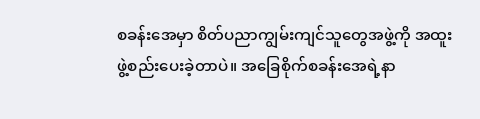စခန်းအေမှာ စိတ်ပညာကျွမ်းကျင်သူတွေအဖွဲ့ကို အထူးဖွဲ့စည်းပေးခဲ့တာပဲ။ အခြေစိုက်စခန်းအေရဲ့နာ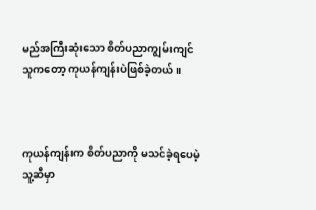မည်အကြီးဆုံးသော စိတ်ပညာကျွမ်းကျင်သူကတော့ ကုယန်ကျန်းပဲဖြစ်ခဲ့တယ်။



ကုယန်ကျန်းက စိတ်ပညာကို မသင်ခဲ့ရပေမဲ့ သူ့ဆီမှာ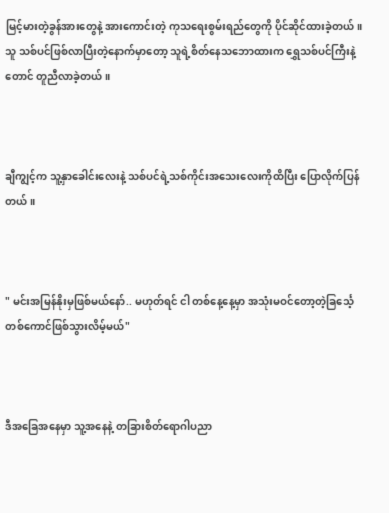မြင့်မားတဲ့ခွန်အားတွေနဲ့ အားကောင်းတဲ့ ကုသရေးစွမ်းရည်တွေကို ပိုင်ဆိုင်ထားခဲ့တယ်။ သူ သစ်ပင်ဖြစ်လာပြီးတဲ့နောက်မှာတော့ သူရဲ့စိတ်နေသဘောထားက ရွှေသစ်ပင်ကြီးနဲ့တောင် တူညီလာခဲ့တယ်။



ချီကျွင့်က သူ့နှာခေါင်းလေးနဲ့ သစ်ပင်ရဲ့သစ်ကိုင်းအသေးလေးကိုထိပြီး ပြောလိုက်ပြန်တယ်။



" မင်းအမြန်နိုးမှဖြစ်မယ်နော်.. မဟုတ်ရင် ငါ တစ်နေ့နေ့မှာ အသုံးမဝင်တော့တဲ့ခြင်္သေ့တစ်ကောင်ဖြစ်သွားလိမ့်မယ်"



ဒီအခြေအနေမှာ သူ့အနေနဲ့ တခြားစိတ်ရောဂါပညာ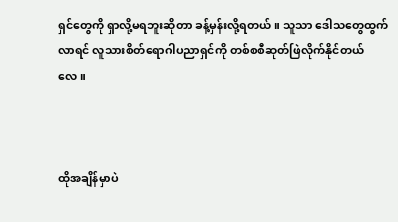ရှင်တွေကို ရှာလို့မရဘူးဆိုတာ ခန့်မှန်းလို့ရတယ်။ သူသာ ဒေါသတွေထွက်လာရင် လူသားစိတ်ရောဂါပညာရှင်ကို တစ်စစီဆုတ်ဖြဲလိုက်နိုင်တယ်လေ။



ထိုအချိန်မှာပဲ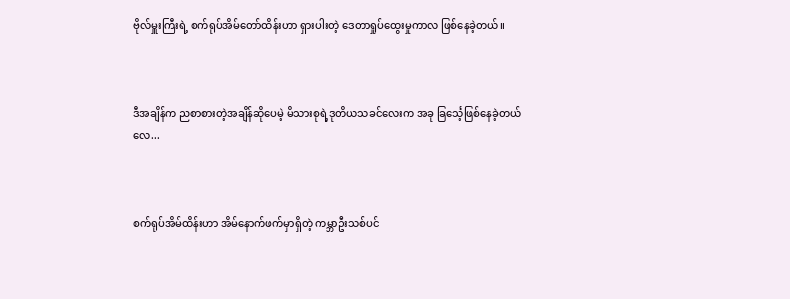ဗိုလ်မှူးကြီးရဲ့ စက်ရုပ်အိမ်တော်ထိန်းဟာ ရှားပါးတဲ့ ဒေတာရှုပ်ထွေးမှုကာလ ဖြစ်နေခဲ့တယ်။



ဒီအချိန်က ညစာစားတဲ့အချိန်ဆိုပေမဲ့ မိသားစုရဲ့ဒုတိယသခင်လေးက အခု ခြင်္သေ့ဖြစ်နေခဲ့တယ်လေ...



စက်ရုပ်အိမ်ထိန်းဟာ အိမ်နောက်ဖက်မှာရှိတဲ့ ကမ္ဘာဦးသစ်ပင်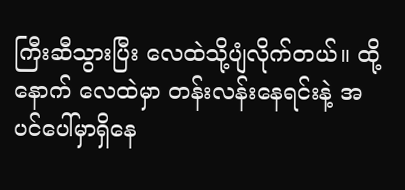ကြီးဆီသွားပြီး လေထဲသို့ပျံလိုက်တယ်။ ထို့နောက် လေထဲမှာ တန်းလန်းနေရင်းနဲ့ အပင်ပေါ်မှာရှိနေ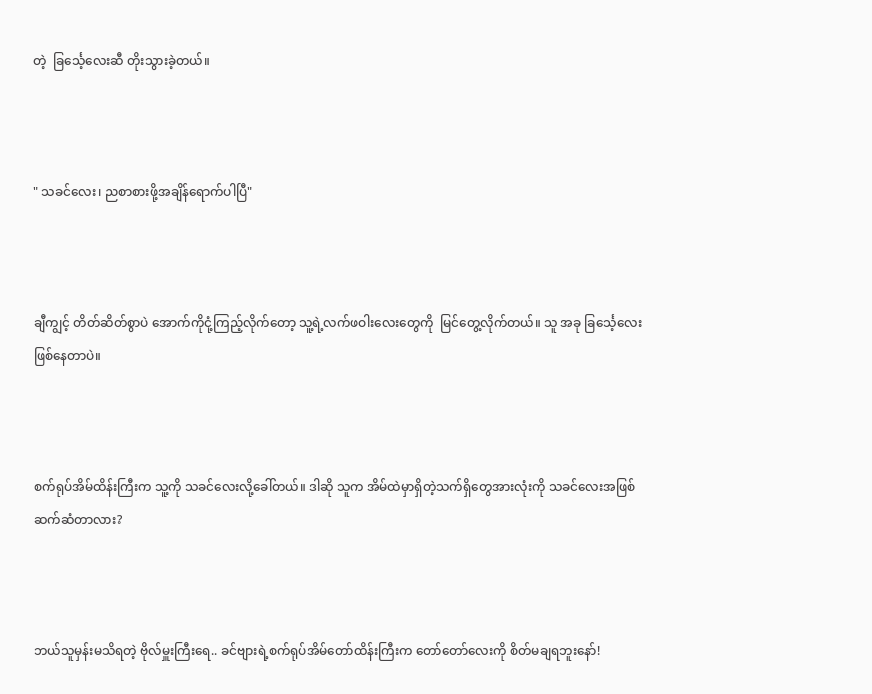တဲ့  ခြင်္သေ့လေးဆီ တိုးသွားခဲ့တယ်။



" သခင်လေး၊ ညစာစားဖို့အချိန်ရောက်ပါပြီ"



ချီကျွင့် တိတ်ဆိတ်စွာပဲ အောက်ကိုငုံ့ကြည့်လိုက်တော့ သူ့ရဲ့လက်ဖဝါးလေးတွေကို  မြင်တွေ့လိုက်တယ်။ သူ အခု ခြင်္သေ့လေးဖြစ်နေတာပဲ။



စက်ရုပ်အိမ်ထိန်းကြီးက သူ့ကို သခင်လေးလို့ခေါ်တယ်။ ဒါဆို သူက အိမ်ထဲမှာရှိတဲ့သက်ရှိတွေအားလုံးကို သခင်လေးအဖြစ် ဆက်ဆံတာလား?



ဘယ်သူမှန်းမသိရတဲ့ ဗိုလ်မှူးကြီးရေ.. ခင်ဗျားရဲ့စက်ရုပ်အိမ်တော်ထိန်းကြီးက တော်တော်လေးကို စိတ်မချရဘူးနော်!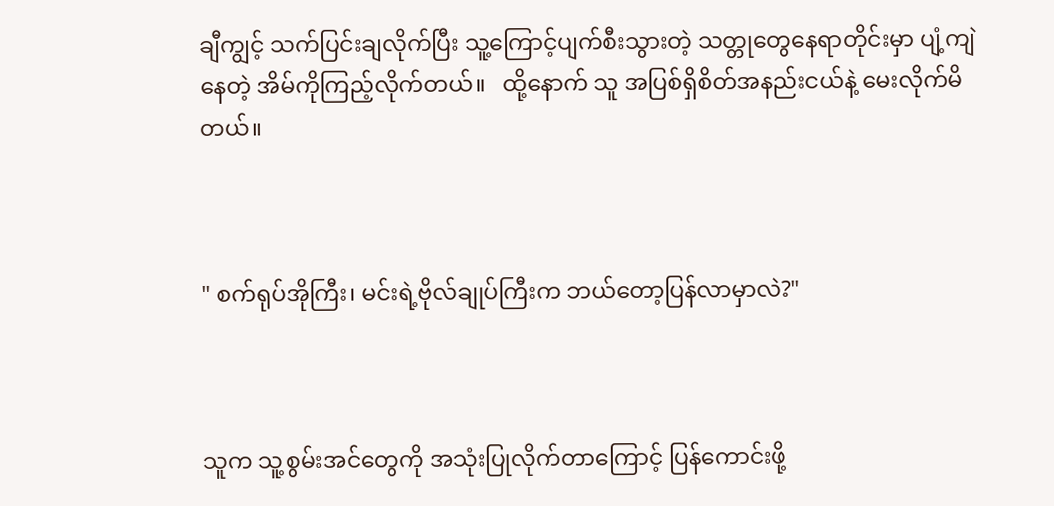ချီကျွင့် သက်ပြင်းချလိုက်ပြီး သူ့ကြောင့်ပျက်စီးသွားတဲ့ သတ္တုတွေနေရာတိုင်းမှာ ပျံ့ကျဲနေတဲ့ အိမ်ကိုကြည့်လိုက်တယ်။   ထို့နောက် သူ အပြစ်ရှိစိတ်အနည်းငယ်နဲ့ မေးလိုက်မိတယ်။



" စက်ရုပ်အိုကြီး၊ မင်းရဲ့ဗိုလ်ချုပ်ကြီးက ဘယ်တော့ပြန်လာမှာလဲ?"



သူက သူ့စွမ်းအင်တွေကို အသုံးပြုလိုက်တာကြောင့် ပြန်ကောင်းဖို့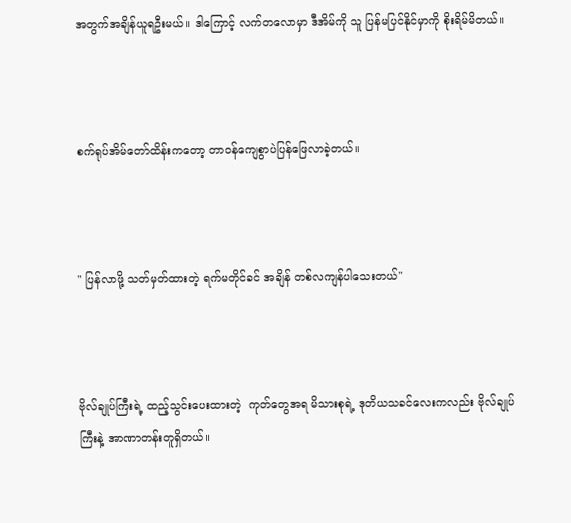အတွက်အချိန်ယူရဦးမယ်။ ဒါကြောင့် လက်တလောမှာ ဒီအိမ်ကို သူ ပြန်မပြင်နိုင်မှာကို စိုးရိမ်မိတယ်။



စက်ရုပ်အိမ်တော်ထိန်းကတော့ တာဝန်ကျေစွာပဲပြန်ဖြေလာခဲ့တယ်။



" ပြန်လာဖို့ သတ်မှတ်ထားတဲ့ ရက်မတိုင်ခင် အချိန် တစ်လကျန်ပါသေးတယ်"



ဗိုလ်ချုပ်ကြီးရဲ့ ထည့်သွင်းပေးထားတဲ့  ကုတ်တွေအရ မိသားစုရဲ့ ဒုတိယသခင်လေးကလည်း ဗိုလ်ချုပ်ကြီးနဲ့ အာဏာတန်းတူရှိတယ်။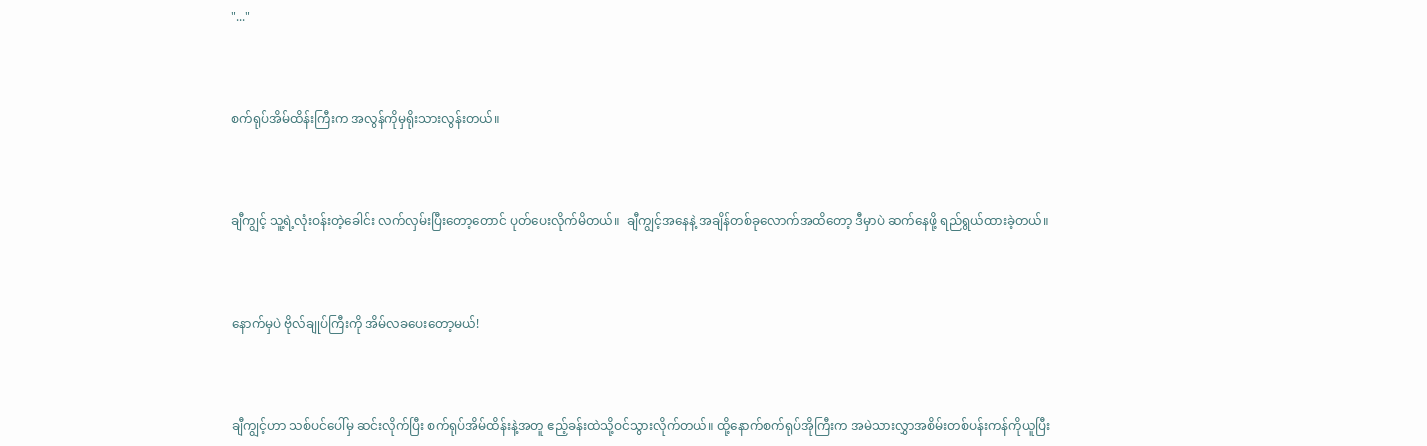"..."



စက်ရုပ်အိမ်ထိန်းကြီးက အလွန်ကိုမှရိုးသားလွန်းတယ်။



ချီကျွင့် သူ့ရဲ့လုံးဝန်းတဲ့ခေါင်း လက်လှမ်းပြီးတော့တောင် ပုတ်ပေးလိုက်မိတယ်။  ချီကျွင့်အနေနဲ့ အချိန်တစ်ခုလောက်အထိတော့ ဒီမှာပဲ ဆက်နေဖို့ ရည်ရွယ်ထားခဲ့တယ်။



နောက်မှပဲ ဗိုလ်ချုပ်ကြီးကို အိမ်လခပေးတော့မယ်!



ချီကျွင့်ဟာ သစ်ပင်ပေါ်မှ ဆင်းလိုက်ပြီး စက်ရုပ်အိမ်ထိန်းနဲ့အတူ ဧည့်ခန်းထဲသို့ဝင်သွားလိုက်တယ်။ ထို့နောက်စက်ရုပ်အိုကြီးက အမဲသားလွှာအစိမ်းတစ်ပန်းကန်ကိုယူပြီး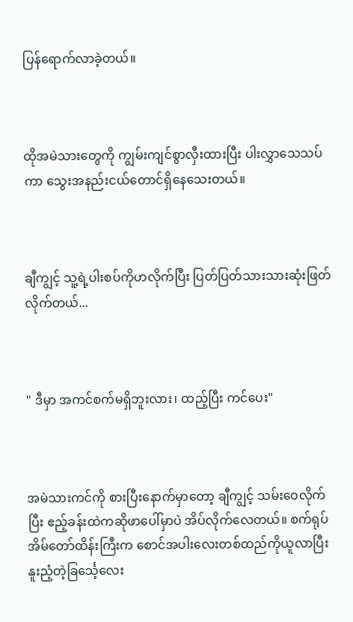ပြန်ရောက်လာခဲ့တယ်။



ထိုအမဲသားတွေကို ကျွမ်းကျင်စွာလှီးထားပြီး ပါးလွှာသေသပ်ကာ သွေးအနည်းငယ်တောင်ရှိနေသေးတယ်။



ချီကျွင့် သူ့ရဲ့ပါးစပ်ကိုဟလိုက်ပြီး ပြတ်ပြတ်သားသားဆုံးဖြတ်လိုက်တယ်...



" ဒီမှာ အကင်စက်မရှိဘူးလား၊ ထည့်ပြီး ကင်ပေး"



အမဲသားကင်ကို စားပြီးနောက်မှာတော့ ချီကျွင့် သမ်းဝေလိုက်ပြီး ဧည့်ခန်းထဲကဆိုဖာပေါ်မှာပဲ အိပ်လိုက်လေတယ်။ စက်ရုပ်အိမ်တော်ထိန်းကြီးက စောင်အပါးလေးတစ်ထည်ကိုယူလာပြီး နူးညံ့တဲ့ခြင်္သေ့လေး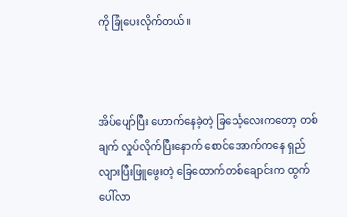ကို ခြုံပေးလိုက်တယ်။



အိပ်ပျော်ပြီး ဟောက်နေခဲ့တဲ့ ခြင်္သေ့လေးကတော့ တစ်ချက် လှုပ်လိုက်ပြီးနောက် စောင်အောက်ကနေ ရှည်လျားပြီးဖြူဖွေးတဲ့ ခြေထောက်တစ်ချောင်းက ထွက်ပေါ်လာ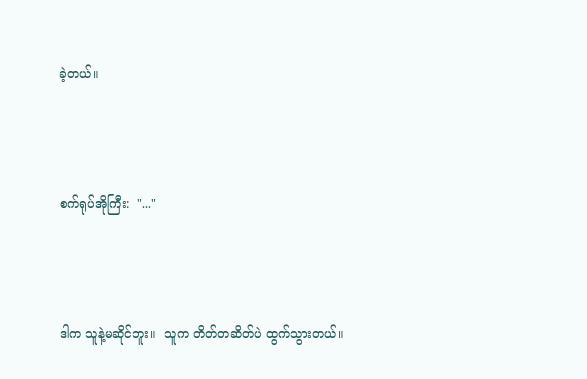ခဲ့တယ်။



စက်ရုပ်အိုကြီး:  "..."



ဒါက သူနဲ့မဆိုင်ဘူး။  သူက တိတ်တဆိတ်ပဲ ထွက်သွားတယ်။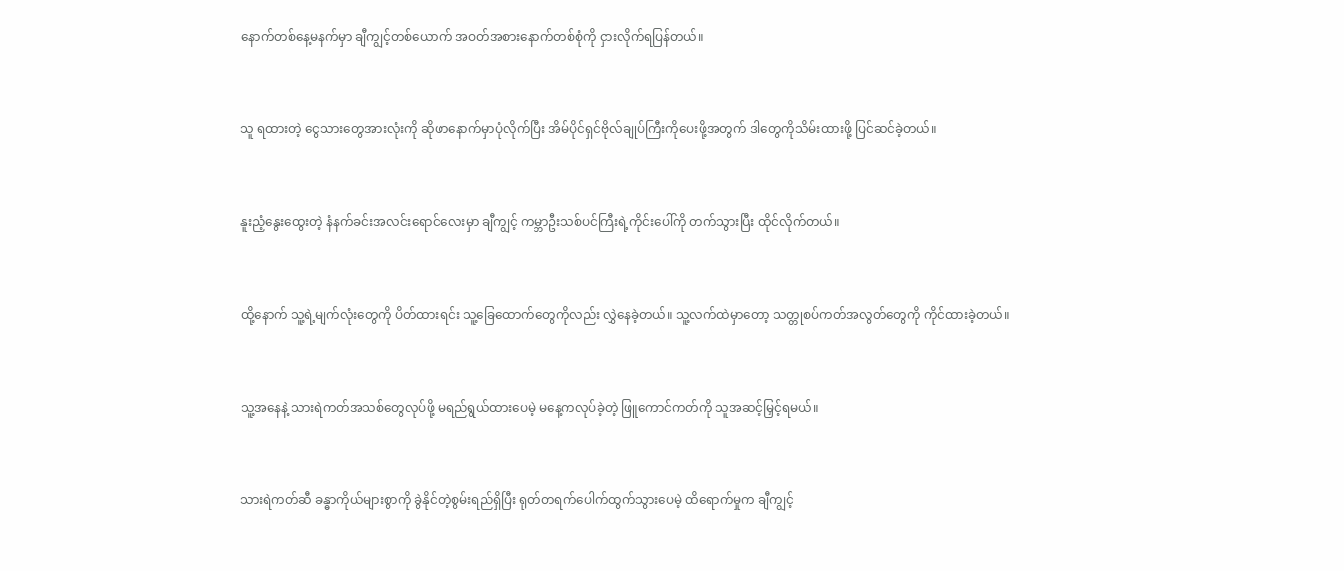နောက်တစ်နေ့မနက်မှာ ချီကျွင့်တစ်ယောက် အဝတ်အစားနောက်တစ်စုံကို ငှားလိုက်ရပြန်တယ်။



သူ ရထားတဲ့ ငွေသားတွေအားလုံးကို ဆိုဖာနောက်မှာပုံလိုက်ပြီး အိမ်ပိုင်ရှင်ဗိုလ်ချုပ်ကြီးကိုပေးဖို့အတွက် ဒါတွေကိုသိမ်းထားဖို့ ပြင်ဆင်ခဲ့တယ်။



နူးညံ့နွေးထွေးတဲ့ နံနက်ခင်းအလင်းရောင်လေးမှာ ချီကျွင့် ကမ္ဘာဦးသစ်ပင်ကြီးရဲ့ကိုင်းပေါ်ကို တက်သွားပြီး ထိုင်လိုက်တယ်။



ထို့နောက် သူ့ရဲ့မျက်လုံးတွေကို ပိတ်ထားရင်း သူ့ခြေထောက်တွေကိုလည်း လွှဲနေခဲ့တယ်။ သူ့လက်ထဲမှာတော့ သတ္တုစပ်ကတ်အလွတ်တွေကို ကိုင်ထားခဲ့တယ်။



သူ့အနေနဲ့ သားရဲကတ်အသစ်တွေလုပ်ဖို့ မရည်ရွယ်ထားပေမဲ့ မနေ့ကလုပ်ခဲ့တဲ့ ဖြူကောင်ကတ်ကို သူအဆင့်မြှင့်ရမယ်။



သားရဲကတ်ဆီ ခန္ဓာကိုယ်များစွာကို ခွဲနိုင်တဲ့စွမ်းရည်ရှိပြီး ရုတ်တရက်ပေါက်ထွက်သွားပေမဲ့ ထိရောက်မှုက ချီကျွင့်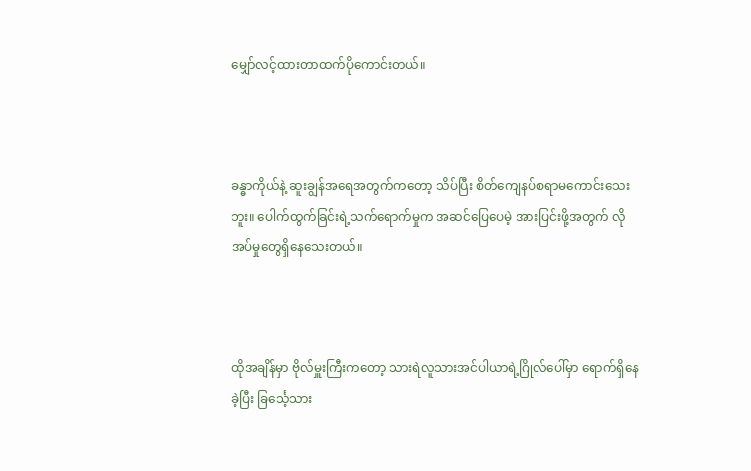မျှော်လင့်ထားတာထက်ပိုကောင်းတယ်။



ခန္ဓာကိုယ်နဲ့ ဆူးချွန်အရေအတွက်ကတော့ သိပ်ပြီး စိတ်ကျေနပ်စရာမကောင်းသေးဘူး။ ပေါက်ထွက်ခြင်းရဲ့သက်ရောက်မှုက အဆင်ပြေပေမဲ့ အားပြင်းဖို့အတွက် လိုအပ်မှုတွေရှိနေသေးတယ်။



ထိုအချိန်မှာ ဗိုလ်မှူးကြီးကတော့ သားရဲလူသားအင်ပါယာရဲ့ဂြိုလ်ပေါ်မှာ ရောက်ရှိနေခဲ့ပြီး ခြင်္သေ့သား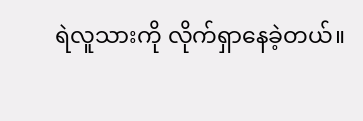ရဲလူသားကို လိုက်ရှာနေခဲ့တယ်။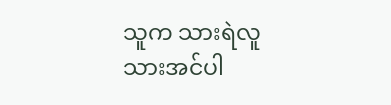သူက သားရဲလူသားအင်ပါ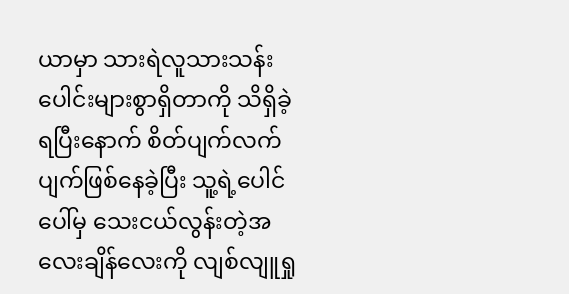ယာမှာ သားရဲလူသားသန်းပေါင်းများစွာရှိတာကို သိရှိခဲ့ရပြီးနောက် စိတ်ပျက်လက်ပျက်ဖြစ်နေခဲ့ပြီး သူ့ရဲ့ပေါင်ပေါ်မှ သေးငယ်လွန်းတဲ့အလေးချိန်လေးကို လျစ်လျူရှု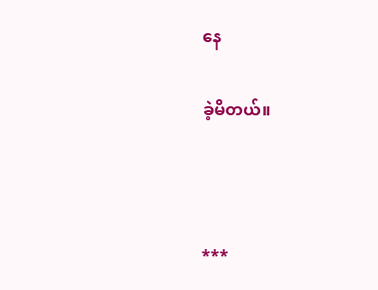နေ

ခဲ့မိတယ်။



***